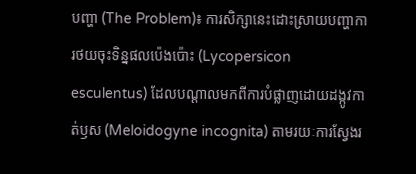បញ្ហា (The Problem)៖ ការសិក្សានេះដោះស្រាយបញ្ហាការថយចុះទិន្នផលប៉េងប៉ោះ (Lycopersicon esculentus) ដែលបណ្តាលមកពីការបំផ្លាញដោយដង្កូវកាត់ឫស (Meloidogyne incognita) តាមរយៈការស្វែងរ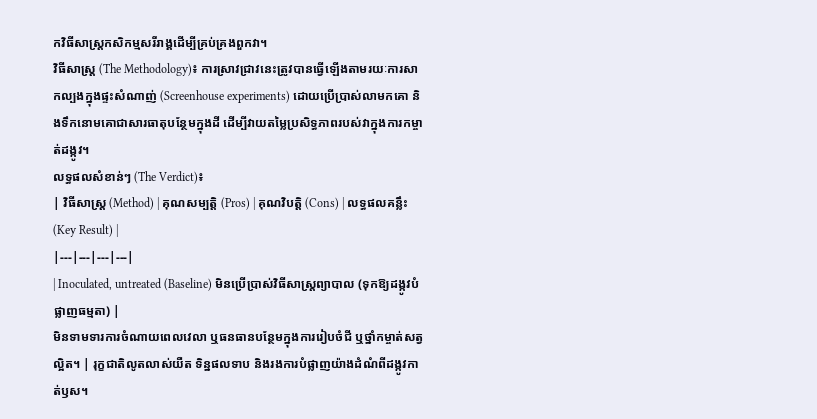កវិធីសាស្ត្រកសិកម្មសរីរាង្គដើម្បីគ្រប់គ្រងពួកវា។
វិធីសាស្ត្រ (The Methodology)៖ ការស្រាវជ្រាវនេះត្រូវបានធ្វើឡើងតាមរយៈការសាកល្បងក្នុងផ្ទះសំណាញ់ (Screenhouse experiments) ដោយប្រើប្រាស់លាមកគោ និងទឹកនោមគោជាសារធាតុបន្ថែមក្នុងដី ដើម្បីវាយតម្លៃប្រសិទ្ធភាពរបស់វាក្នុងការកម្ចាត់ដង្កូវ។
លទ្ធផលសំខាន់ៗ (The Verdict)៖
| វិធីសាស្ត្រ (Method) | គុណសម្បត្តិ (Pros) | គុណវិបត្តិ (Cons) | លទ្ធផលគន្លឹះ (Key Result) |
|---|---|---|---|
| Inoculated, untreated (Baseline) មិនប្រើប្រាស់វិធីសាស្ត្រព្យាបាល (ទុកឱ្យដង្កូវបំផ្លាញធម្មតា) |
មិនទាមទារការចំណាយពេលវេលា ឬធនធានបន្ថែមក្នុងការរៀបចំជី ឬថ្នាំកម្ចាត់សត្វល្អិត។ | រុក្ខជាតិលូតលាស់យឺត ទិន្នផលទាប និងរងការបំផ្លាញយ៉ាងដំណំពីដង្កូវកាត់ឫស។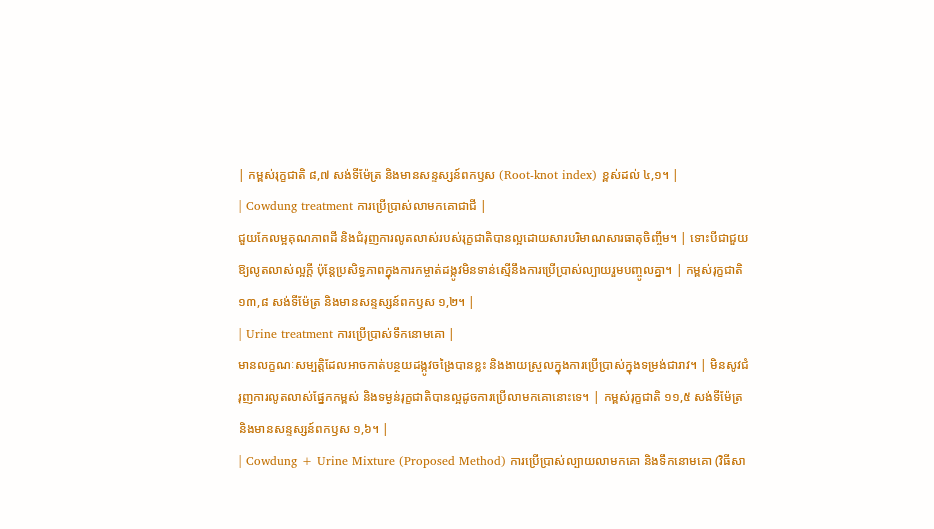| កម្ពស់រុក្ខជាតិ ៨,៧ សង់ទីម៉ែត្រ និងមានសន្ទស្សន៍ពកឫស (Root-knot index) ខ្ពស់ដល់ ៤,១។ |
| Cowdung treatment ការប្រើប្រាស់លាមកគោជាជី |
ជួយកែលម្អគុណភាពដី និងជំរុញការលូតលាស់របស់រុក្ខជាតិបានល្អដោយសារបរិមាណសារធាតុចិញ្ចឹម។ | ទោះបីជាជួយឱ្យលូតលាស់ល្អក្តី ប៉ុន្តែប្រសិទ្ធភាពក្នុងការកម្ចាត់ដង្កូវមិនទាន់ស្មើនឹងការប្រើប្រាស់ល្បាយរួមបញ្ចូលគ្នា។ | កម្ពស់រុក្ខជាតិ ១៣,៨ សង់ទីម៉ែត្រ និងមានសន្ទស្សន៍ពកឫស ១,២។ |
| Urine treatment ការប្រើប្រាស់ទឹកនោមគោ |
មានលក្ខណៈសម្បត្តិដែលអាចកាត់បន្ថយដង្កូវចង្រៃបានខ្លះ និងងាយស្រួលក្នុងការប្រើប្រាស់ក្នុងទម្រង់ជារាវ។ | មិនសូវជំរុញការលូតលាស់ផ្នែកកម្ពស់ និងទម្ងន់រុក្ខជាតិបានល្អដូចការប្រើលាមកគោនោះទេ។ | កម្ពស់រុក្ខជាតិ ១១,៥ សង់ទីម៉ែត្រ និងមានសន្ទស្សន៍ពកឫស ១,៦។ |
| Cowdung + Urine Mixture (Proposed Method) ការប្រើប្រាស់ល្បាយលាមកគោ និងទឹកនោមគោ (វិធីសា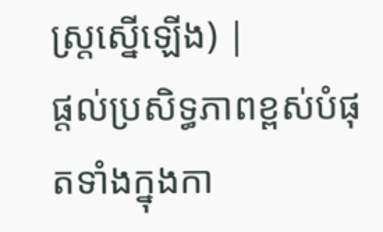ស្ត្រស្នើឡើង) |
ផ្តល់ប្រសិទ្ធភាពខ្ពស់បំផុតទាំងក្នុងកា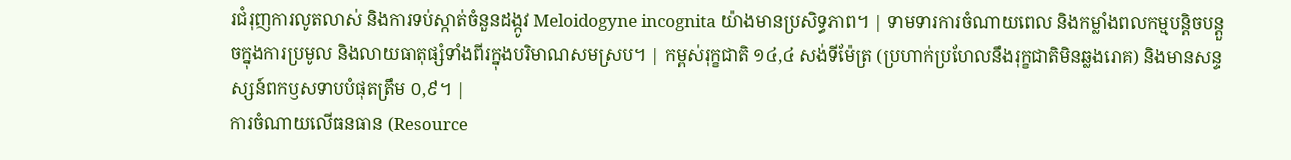រជំរុញការលូតលាស់ និងការទប់ស្កាត់ចំនួនដង្កូវ Meloidogyne incognita យ៉ាងមានប្រសិទ្ធភាព។ | ទាមទារការចំណាយពេល និងកម្លាំងពលកម្មបន្តិចបន្តួចក្នុងការប្រមូល និងលាយធាតុផ្សំទាំងពីរក្នុងបរិមាណសមស្រប។ | កម្ពស់រុក្ខជាតិ ១៤,៤ សង់ទីម៉ែត្រ (ប្រហាក់ប្រហែលនឹងរុក្ខជាតិមិនឆ្លងរោគ) និងមានសន្ទស្សន៍ពកឫសទាបបំផុតត្រឹម ០,៩។ |
ការចំណាយលើធនធាន (Resource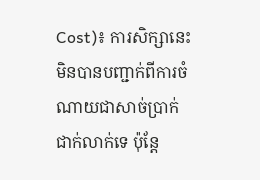Cost)៖ ការសិក្សានេះមិនបានបញ្ជាក់ពីការចំណាយជាសាច់ប្រាក់ជាក់លាក់ទេ ប៉ុន្តែ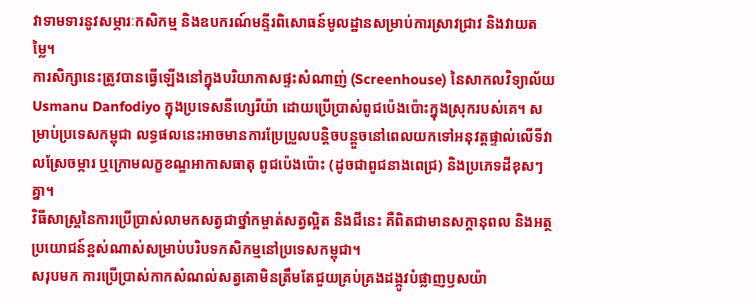វាទាមទារនូវសម្ភារៈកសិកម្ម និងឧបករណ៍មន្ទីរពិសោធន៍មូលដ្ឋានសម្រាប់ការស្រាវជ្រាវ និងវាយតម្លៃ។
ការសិក្សានេះត្រូវបានធ្វើឡើងនៅក្នុងបរិយាកាសផ្ទះសំណាញ់ (Screenhouse) នៃសាកលវិទ្យាល័យ Usmanu Danfodiyo ក្នុងប្រទេសនីហ្សេរីយ៉ា ដោយប្រើប្រាស់ពូជប៉េងប៉ោះក្នុងស្រុករបស់គេ។ សម្រាប់ប្រទេសកម្ពុជា លទ្ធផលនេះអាចមានការប្រែប្រួលបន្តិចបន្តួចនៅពេលយកទៅអនុវត្តផ្ទាល់លើទីវាលស្រែចម្ការ ឬក្រោមលក្ខខណ្ឌអាកាសធាតុ ពូជប៉េងប៉ោះ (ដូចជាពូជនាងពេជ្រ) និងប្រភេទដីខុសៗគ្នា។
វិធីសាស្ត្រនៃការប្រើប្រាស់លាមកសត្វជាថ្នាំកម្ចាត់សត្វល្អិត និងជីនេះ គឺពិតជាមានសក្តានុពល និងអត្ថប្រយោជន៍ខ្ពស់ណាស់សម្រាប់បរិបទកសិកម្មនៅប្រទេសកម្ពុជា។
សរុបមក ការប្រើប្រាស់កាកសំណល់សត្វគោមិនត្រឹមតែជួយគ្រប់គ្រងដង្កូវបំផ្លាញឫសយ៉ា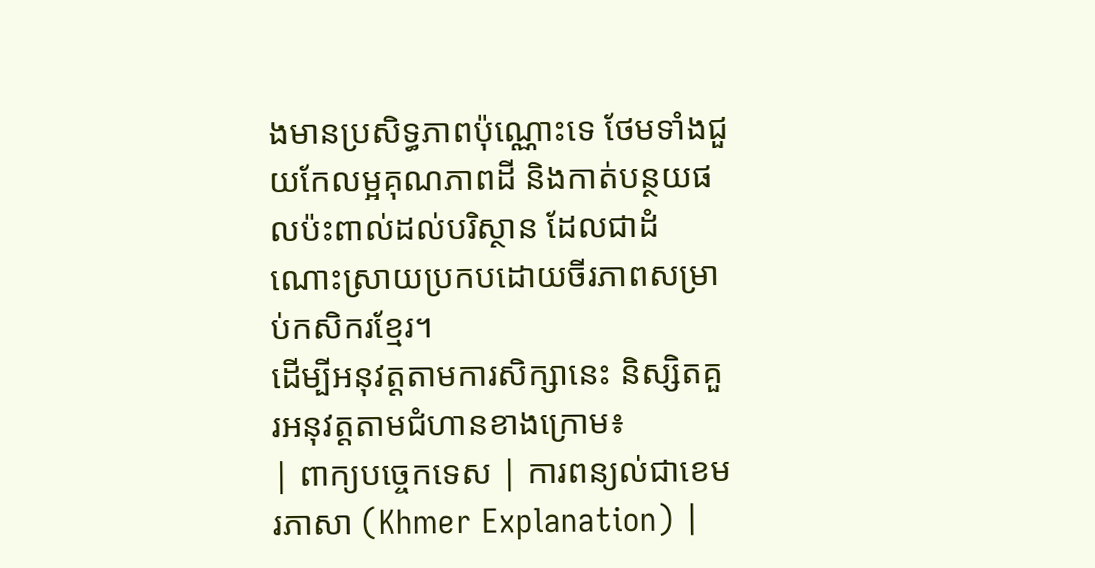ងមានប្រសិទ្ធភាពប៉ុណ្ណោះទេ ថែមទាំងជួយកែលម្អគុណភាពដី និងកាត់បន្ថយផលប៉ះពាល់ដល់បរិស្ថាន ដែលជាដំណោះស្រាយប្រកបដោយចីរភាពសម្រាប់កសិករខ្មែរ។
ដើម្បីអនុវត្តតាមការសិក្សានេះ និស្សិតគួរអនុវត្តតាមជំហានខាងក្រោម៖
| ពាក្យបច្ចេកទេស | ការពន្យល់ជាខេមរភាសា (Khmer Explanation) |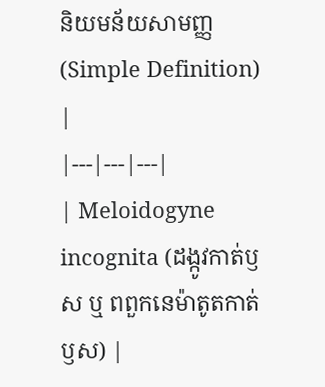និយមន័យសាមញ្ញ (Simple Definition) |
|---|---|---|
| Meloidogyne incognita (ដង្កូវកាត់ឫស ឬ ពពួកនេម៉ាតូតកាត់ឫស) |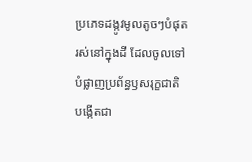ប្រភេទដង្កូវមូលតូចៗបំផុតរស់នៅក្នុងដី ដែលចូលទៅបំផ្លាញប្រព័ន្ធឫសរុក្ខជាតិ បង្កើតជា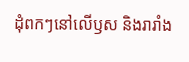ដុំពកៗនៅលើឫស និងរារាំង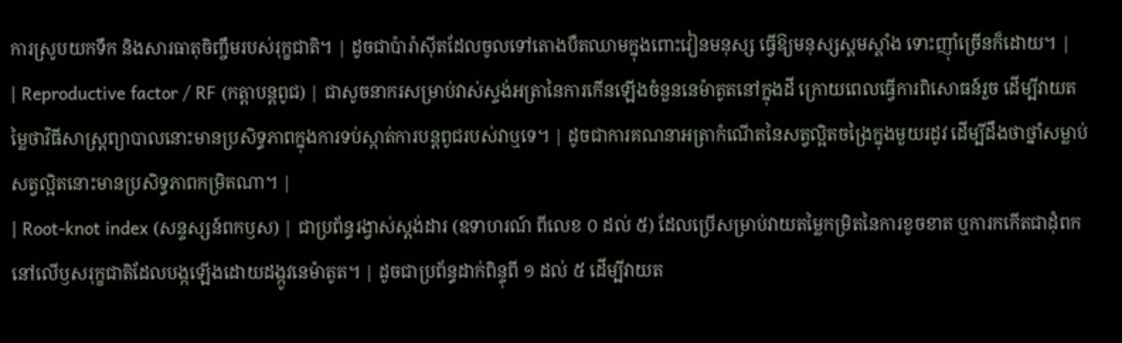ការស្រូបយកទឹក និងសារធាតុចិញ្ចឹមរបស់រុក្ខជាតិ។ | ដូចជាប៉ារ៉ាស៊ីតដែលចូលទៅតោងបឺតឈាមក្នុងពោះវៀនមនុស្ស ធ្វើឱ្យមនុស្សស្គមស្គាំង ទោះញ៉ាំច្រើនក៏ដោយ។ |
| Reproductive factor / RF (កត្តាបន្តពូជ) | ជាសូចនាករសម្រាប់វាស់ស្ទង់អត្រានៃការកើនឡើងចំនួននេម៉ាតូតនៅក្នុងដី ក្រោយពេលធ្វើការពិសោធន៍រួច ដើម្បីវាយតម្លៃថាវិធីសាស្ត្រព្យាបាលនោះមានប្រសិទ្ធភាពក្នុងការទប់ស្កាត់ការបន្តពូជរបស់វាឬទេ។ | ដូចជាការគណនាអត្រាកំណើតនៃសត្វល្អិតចង្រៃក្នុងមួយរដូវ ដើម្បីដឹងថាថ្នាំសម្លាប់សត្វល្អិតនោះមានប្រសិទ្ធភាពកម្រិតណា។ |
| Root-knot index (សន្ទស្សន៍ពកឫស) | ជាប្រព័ន្ធរង្វាស់ស្តង់ដារ (ឧទាហរណ៍ ពីលេខ ០ ដល់ ៥) ដែលប្រើសម្រាប់វាយតម្លៃកម្រិតនៃការខូចខាត ឬការកកើតជាដុំពកនៅលើឫសរុក្ខជាតិដែលបង្កឡើងដោយដង្កូវនេម៉ាតូត។ | ដូចជាប្រព័ន្ធដាក់ពិន្ទុពី ១ ដល់ ៥ ដើម្បីវាយត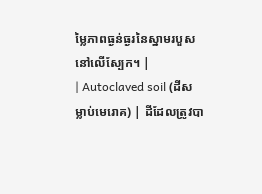ម្លៃភាពធ្ងន់ធ្ងរនៃស្នាមរបួសនៅលើស្បែក។ |
| Autoclaved soil (ដីសម្លាប់មេរោគ) | ដីដែលត្រូវបា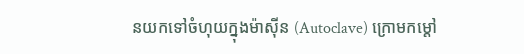នយកទៅចំហុយក្នុងម៉ាស៊ីន (Autoclave) ក្រោមកម្តៅ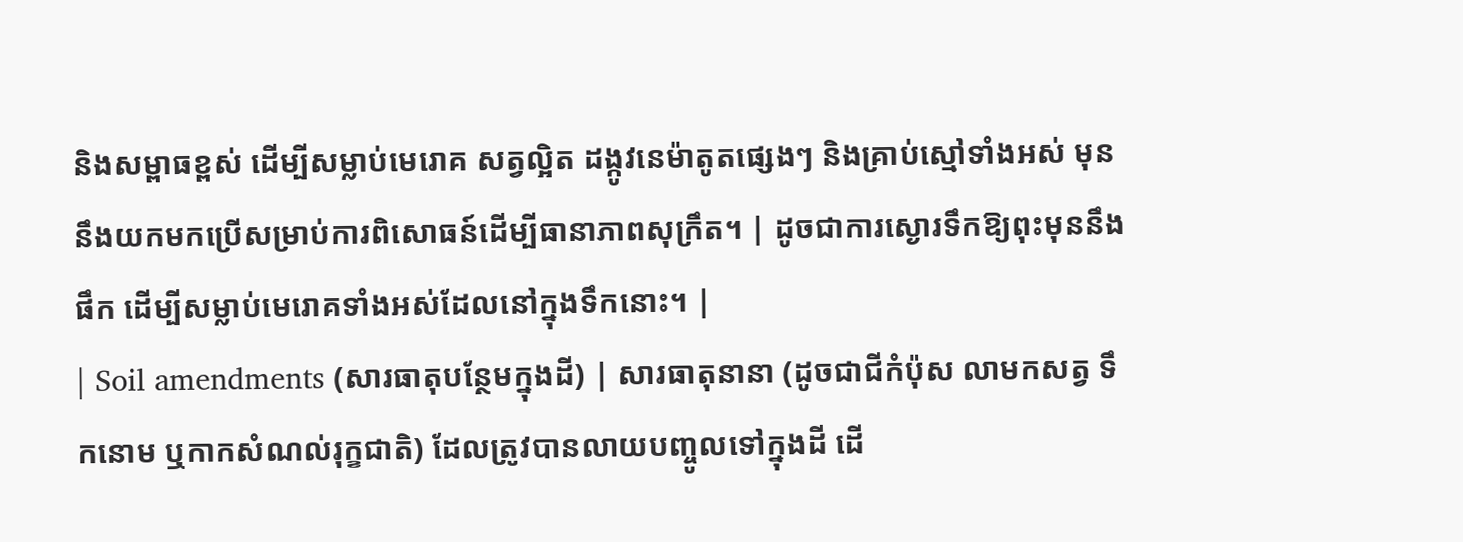និងសម្ពាធខ្ពស់ ដើម្បីសម្លាប់មេរោគ សត្វល្អិត ដង្កូវនេម៉ាតូតផ្សេងៗ និងគ្រាប់ស្មៅទាំងអស់ មុននឹងយកមកប្រើសម្រាប់ការពិសោធន៍ដើម្បីធានាភាពសុក្រឹត។ | ដូចជាការស្ងោរទឹកឱ្យពុះមុននឹងផឹក ដើម្បីសម្លាប់មេរោគទាំងអស់ដែលនៅក្នុងទឹកនោះ។ |
| Soil amendments (សារធាតុបន្ថែមក្នុងដី) | សារធាតុនានា (ដូចជាជីកំប៉ុស លាមកសត្វ ទឹកនោម ឬកាកសំណល់រុក្ខជាតិ) ដែលត្រូវបានលាយបញ្ចូលទៅក្នុងដី ដើ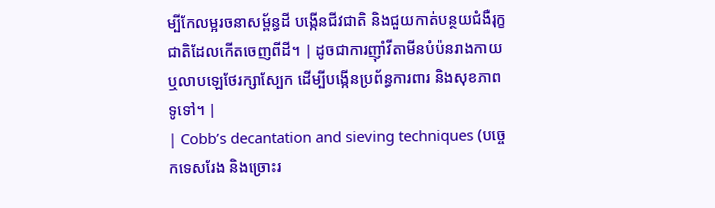ម្បីកែលម្អរចនាសម្ព័ន្ធដី បង្កើនជីវជាតិ និងជួយកាត់បន្ថយជំងឺរុក្ខជាតិដែលកើតចេញពីដី។ | ដូចជាការញ៉ាំវីតាមីនបំប៉នរាងកាយ ឬលាបឡេថែរក្សាស្បែក ដើម្បីបង្កើនប្រព័ន្ធការពារ និងសុខភាពទូទៅ។ |
| Cobb’s decantation and sieving techniques (បច្ចេកទេសរែង និងច្រោះរ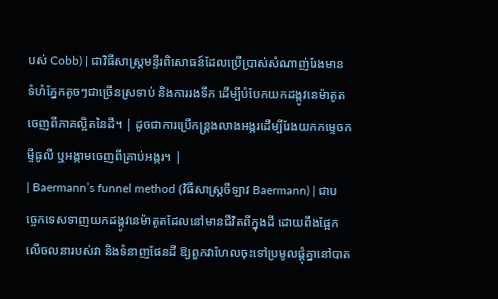បស់ Cobb) | ជាវិធីសាស្ត្រមន្ទីរពិសោធន៍ដែលប្រើប្រាស់សំណាញ់រែងមានទំហំភ្នែកតូចៗជាច្រើនស្រទាប់ និងការរងទឹក ដើម្បីបំបែកយកដង្កូវនេម៉ាតូតចេញពីភាគល្អិតនៃដី។ | ដូចជាការប្រើកន្ត្រងលាងអង្ករដើម្បីរែងយកកម្ទេចកម្ទីធូលី ឬអង្កាមចេញពីគ្រាប់អង្ករ។ |
| Baermann’s funnel method (វិធីសាស្ត្រចីឡាវ Baermann) | ជាបច្ចេកទេសទាញយកដង្កូវនេម៉ាតូតដែលនៅមានជីវិតពីក្នុងដី ដោយពឹងផ្អែកលើចលនារបស់វា និងទំនាញផែនដី ឱ្យពួកវាហែលចុះទៅប្រមូលផ្តុំគ្នានៅបាត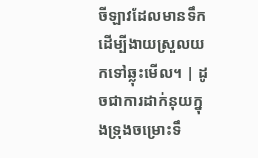ចីឡាវដែលមានទឹក ដើម្បីងាយស្រួលយកទៅឆ្លុះមើល។ | ដូចជាការដាក់នុយក្នុងទ្រុងចម្រោះទឹ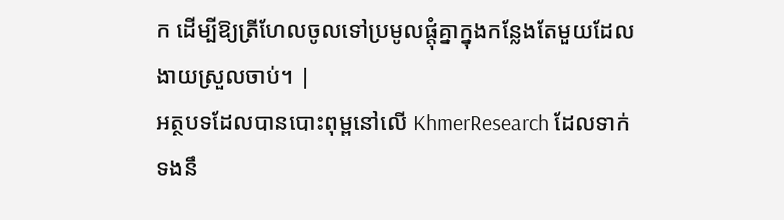ក ដើម្បីឱ្យត្រីហែលចូលទៅប្រមូលផ្តុំគ្នាក្នុងកន្លែងតែមួយដែលងាយស្រួលចាប់។ |
អត្ថបទដែលបានបោះពុម្ពនៅលើ KhmerResearch ដែលទាក់ទងនឹ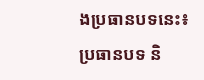ងប្រធានបទនេះ៖
ប្រធានបទ និ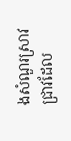ងសំណួរស្រាវជ្រាវដែល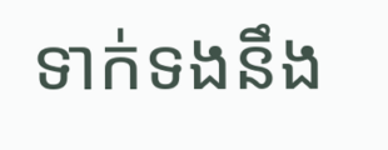ទាក់ទងនឹង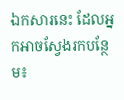ឯកសារនេះ ដែលអ្នកអាចស្វែងរកបន្ថែម៖